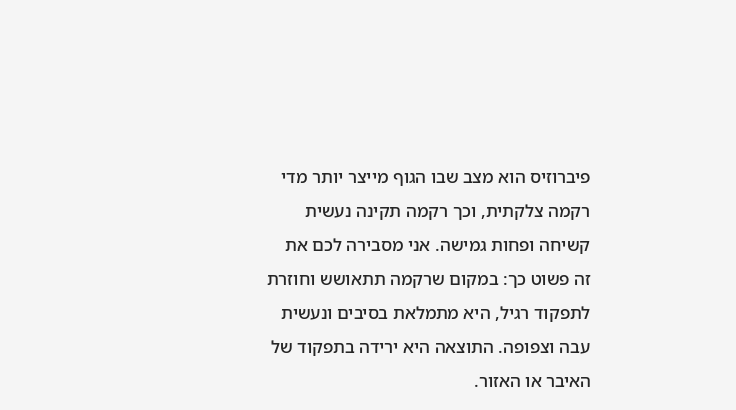פיברוזיס הוא מצב שבו הגוף מייצר יותר מדי רקמה צלקתית, וכך רקמה תקינה נעשית קשיחה ופחות גמישה. אני מסבירה לכם את זה פשוט כך: במקום שרקמה תתאושש וחוזרת לתפקוד רגיל, היא מתמלאת בסיבים ונעשית עבה וצפופה. התוצאה היא ירידה בתפקוד של האיבר או האזור.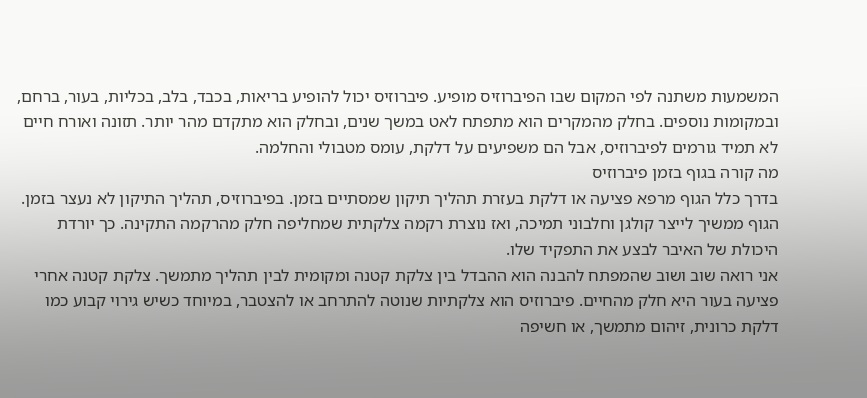המשמעות משתנה לפי המקום שבו הפיברוזיס מופיע. פיברוזיס יכול להופיע בריאות, בכבד, בלב, בכליות, בעור, ברחם, ובמקומות נוספים. בחלק מהמקרים הוא מתפתח לאט במשך שנים, ובחלק הוא מתקדם מהר יותר. תזונה ואורח חיים לא תמיד גורמים לפיברוזיס, אבל הם משפיעים על דלקת, עומס מטבולי והחלמה.
מה קורה בגוף בזמן פיברוזיס
בדרך כלל הגוף מרפא פציעה או דלקת בעזרת תהליך תיקון שמסתיים בזמן. בפיברוזיס, תהליך התיקון לא נעצר בזמן. הגוף ממשיך לייצר קולגן וחלבוני תמיכה, ואז נוצרת רקמה צלקתית שמחליפה חלק מהרקמה התקינה. כך יורדת היכולת של האיבר לבצע את התפקיד שלו.
אני רואה שוב ושוב שהמפתח להבנה הוא ההבדל בין צלקת קטנה ומקומית לבין תהליך מתמשך. צלקת קטנה אחרי פציעה בעור היא חלק מהחיים. פיברוזיס הוא צלקתיות שנוטה להתרחב או להצטבר, במיוחד כשיש גירוי קבוע כמו דלקת כרונית, זיהום מתמשך, או חשיפה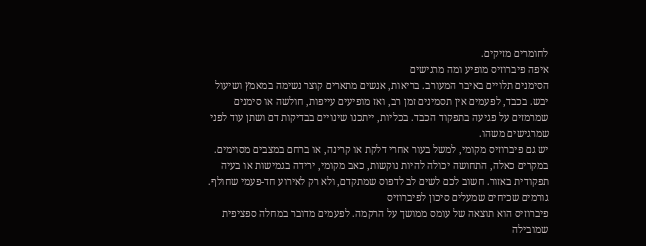לחומרים מזיקים.
איפה פיברוזיס מופיע ומה מרגישים
הסימנים תלויים באיבר המעורב. בריאות, אנשים מתארים קוצר נשימה במאמץ ושיעול יבש. בכבד, לפעמים אין תסמינים זמן רב, ואז מופיעים עייפות, חולשה או סימנים שמרמזים על פגיעה בתפקוד הכבד. בכליות, ייתכנו שינויים בבדיקות דם ושתן עוד לפני שמרגישים משהו.
יש גם פיברוזיס מקומי, למשל בעור אחרי דלקת או קרינה, או ברחם במצבים מסוימים. במקרים כאלה, התחושה יכולה להיות נוקשות, כאב מקומי, ירידה בגמישות או בעיה תפקודית באזור. חשוב לכם לשים לב לדפוס שמתקדם, ולא רק לאירוע חד-פעמי שחולף.
גורמים שכיחים שמעלים סיכון לפיברוזיס
פיברוזיס הוא תוצאה של עומס ממושך על הרקמה. לפעמים מדובר במחלה ספציפית שמובילה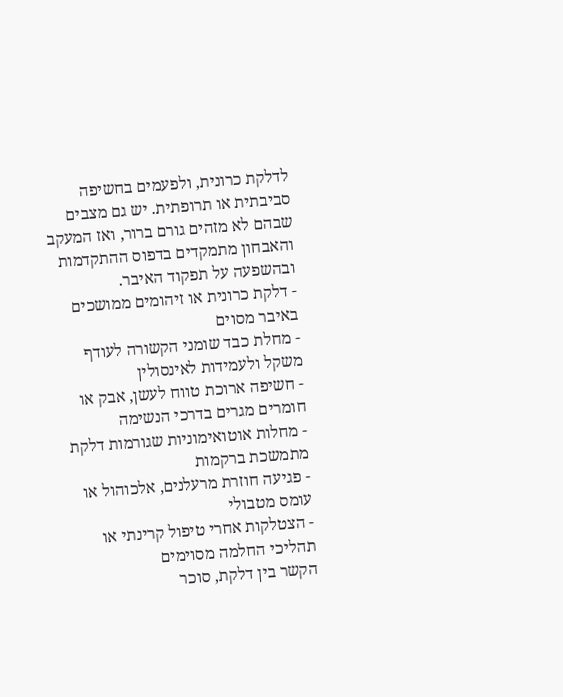לדלקת כרונית, ולפעמים בחשיפה סביבתית או תרופתית. יש גם מצבים שבהם לא מזהים גורם ברור, ואז המעקב והאבחון מתמקדים בדפוס ההתקדמות ובהשפעה על תפקוד האיבר.
- דלקת כרונית או זיהומים ממושכים באיבר מסוים
- מחלת כבד שומני הקשורה לעודף משקל ולעמידות לאינסולין
- חשיפה ארוכת טווח לעשן, אבק או חומרים מגרים בדרכי הנשימה
- מחלות אוטואימוניות שגורמות דלקת מתמשכת ברקמות
- פגיעה חוזרת מרעלנים, אלכוהול או עומס מטבולי
- הצטלקות אחרי טיפול קרינתי או תהליכי החלמה מסוימים
הקשר בין דלקת, סוכר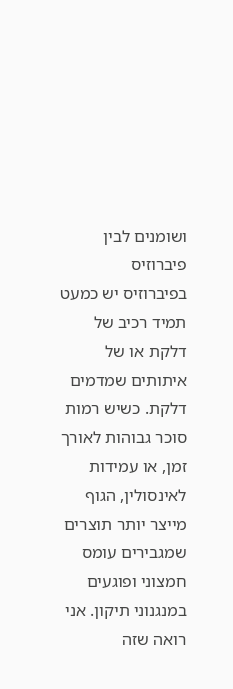ושומנים לבין פיברוזיס
בפיברוזיס יש כמעט תמיד רכיב של דלקת או של איתותים שמדמים דלקת. כשיש רמות סוכר גבוהות לאורך זמן, או עמידות לאינסולין, הגוף מייצר יותר תוצרים שמגבירים עומס חמצוני ופוגעים במנגנוני תיקון. אני רואה שזה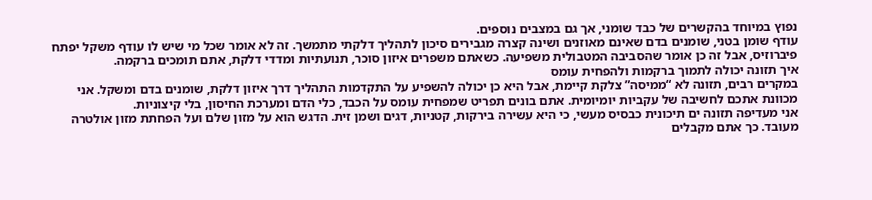נפוץ במיוחד בהקשרים של כבד שומני, אך גם במצבים נוספים.
עודף שומן בטני, שומנים בדם שאינם מאוזנים ושינה קצרה מגבירים סיכון לתהליך דלקתי מתמשך. זה לא אומר שכל מי שיש לו עודף משקל יפתח פיברוזיס, אבל זה כן אומר שהסביבה המטבולית משפיעה. כשאתם משפרים איזון סוכר, תנועתיות ומדדי דלקת, אתם תומכים ברקמה.
איך תזונה יכולה לתמוך ברקמות ולהפחית עומס
במקרים רבים, תזונה לא “ממיסה” צלקת קיימת, אבל היא כן יכולה להשפיע על התקדמות התהליך דרך איזון דלקת, שומנים בדם ומשקל. אני מכוונת אתכם לחשיבה של עקביות יומיומית. אתם בונים תפריט שמפחית עומס על הכבד, כלי הדם ומערכת החיסון, בלי קיצוניות.
אני מעדיפה תזונה ים תיכונית כבסיס מעשי, כי היא עשירה בירקות, קטניות, דגים ושמן זית. הדגש הוא על מזון שלם ועל הפחתת מזון אולטרה מעובד. כך אתם מקבלים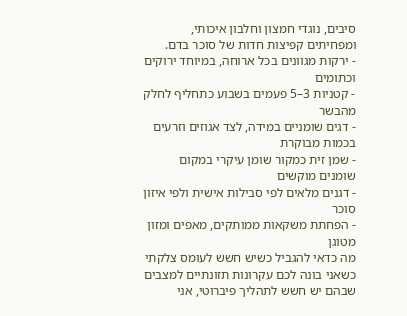סיבים, נוגדי חמצון וחלבון איכותי, ומפחיתים קפיצות חדות של סוכר בדם.
- ירקות מגוונים בכל ארוחה, במיוחד ירוקים וכתומים
- קטניות 3–5 פעמים בשבוע כתחליף לחלק מהבשר
- דגים שומניים במידה, לצד אגוזים וזרעים בכמות מבוקרת
- שמן זית כמקור שומן עיקרי במקום שומנים מוקשים
- דגנים מלאים לפי סבילות אישית ולפי איזון סוכר
- הפחתת משקאות ממותקים, מאפים ומזון מטוגן
מה כדאי להגביל כשיש חשש לעומס צלקתי
כשאני בונה לכם עקרונות תזונתיים למצבים שבהם יש חשש לתהליך פיברוטי, אני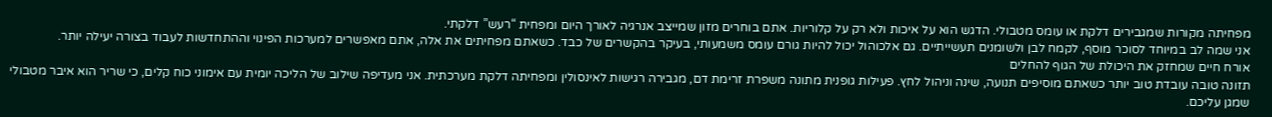מפחיתה מקורות שמגבירים דלקת או עומס מטבולי. הדגש הוא על איכות ולא רק על קלוריות. אתם בוחרים מזון שמייצב אנרגיה לאורך היום ומפחית “רעש” דלקתי.
אני שמה לב במיוחד לסוכר מוסף, לקמח לבן ולשומנים תעשייתיים. גם אלכוהול יכול להיות גורם עומס משמעותי, בעיקר בהקשרים של כבד. כשאתם מפחיתים את אלה, אתם מאפשרים למערכות הפינוי וההתחדשות לעבוד בצורה יעילה יותר.
אורח חיים שמחזק את היכולת של הגוף להחלים
תזונה טובה עובדת טוב יותר כשאתם מוסיפים תנועה, שינה וניהול לחץ. פעילות גופנית מתונה משפרת זרימת דם, מגבירה רגישות לאינסולין ומפחיתה דלקת מערכתית. אני מעדיפה שילוב של הליכה יומית עם אימוני כוח קלים, כי שריר הוא איבר מטבולי שמגן עליכם.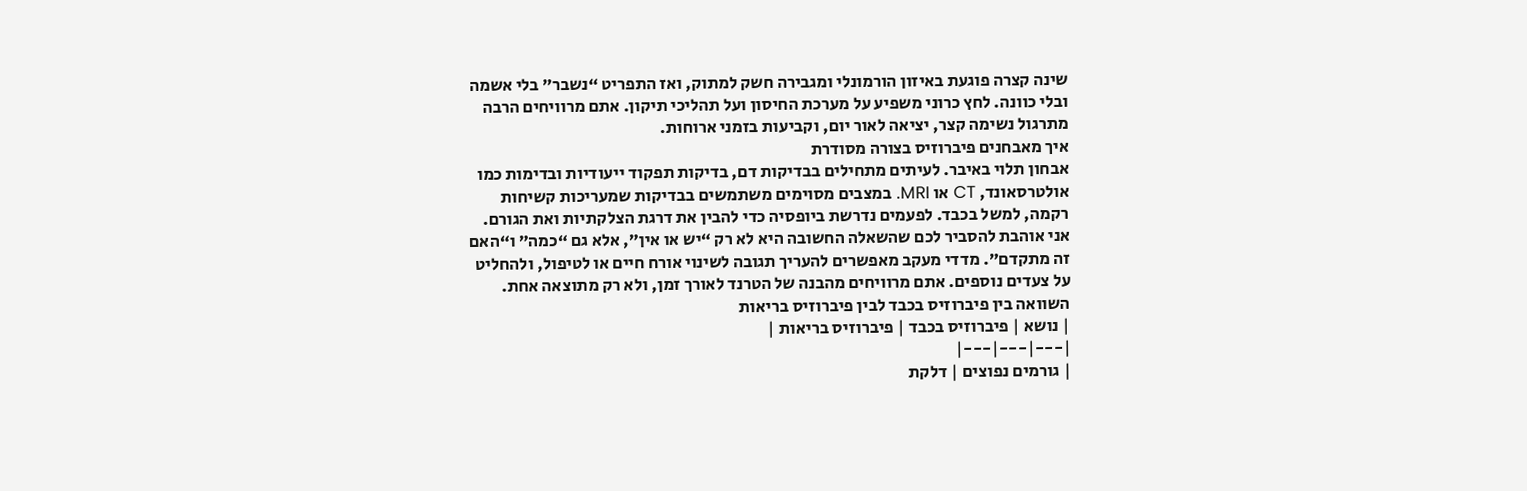שינה קצרה פוגעת באיזון הורמונלי ומגבירה חשק למתוק, ואז התפריט “נשבר” בלי אשמה ובלי כוונה. לחץ כרוני משפיע על מערכת החיסון ועל תהליכי תיקון. אתם מרוויחים הרבה מתרגול נשימה קצר, יציאה לאור יום, וקביעות בזמני ארוחות.
איך מאבחנים פיברוזיס בצורה מסודרת
אבחון תלוי באיבר. לעיתים מתחילים בבדיקות דם, בדיקות תפקוד ייעודיות ובדימות כמו אולטרסאונד, CT או MRI. במצבים מסוימים משתמשים בבדיקות שמעריכות קשיחות רקמה, למשל בכבד. לפעמים נדרשת ביופסיה כדי להבין את דרגת הצלקתיות ואת הגורם.
אני אוהבת להסביר לכם שהשאלה החשובה היא לא רק “יש או אין”, אלא גם “כמה” ו“האם זה מתקדם”. מדדי מעקב מאפשרים להעריך תגובה לשינוי אורח חיים או לטיפול, ולהחליט על צעדים נוספים. אתם מרוויחים מהבנה של הטרנד לאורך זמן, ולא רק מתוצאה אחת.
השוואה בין פיברוזיס בכבד לבין פיברוזיס בריאות
| נושא | פיברוזיס בכבד | פיברוזיס בריאות |
|---|---|---|
| גורמים נפוצים | דלקת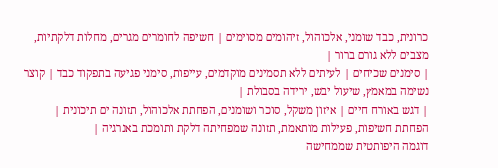כרונית, כבד שומני, אלכוהול, זיהומים מסוימים | חשיפה לחומרים מגרים, מחלות דלקתיות, מצבים ללא גורם ברור |
| סימנים שכיחים | לעיתים ללא תסמינים מוקדמים, עייפות, סימני פגיעה בתפקוד כבד | קוצר נשימה במאמץ, שיעול יבש, ירידה בסבולת |
| דגש באורח חיים | איזון משקל, סוכר ושומנים, הפחתת אלכוהול, תזונה ים תיכונית | הפחתת חשיפות, פעילות מותאמת, תזונה שמפחיתה דלקת ותומכת באנרגיה |
דוגמה היפותטית שממחישה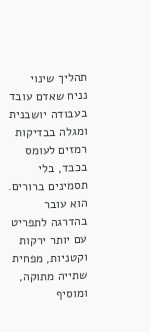תהליך שינוי
נניח שאדם עובד בעבודה יושבנית ומגלה בבדיקות רמזים לעומס בכבד, בלי תסמינים ברורים. הוא עובר בהדרגה לתפריט עם יותר ירקות וקטניות, מפחית שתייה מתוקה, ומוסיף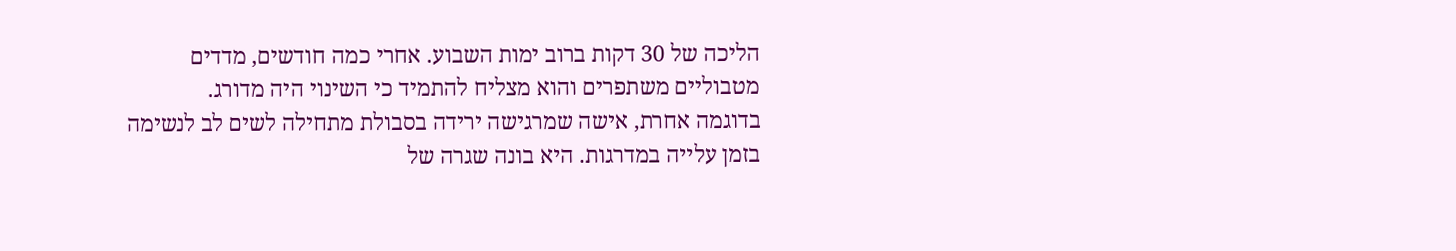הליכה של 30 דקות ברוב ימות השבוע. אחרי כמה חודשים, מדדים מטבוליים משתפרים והוא מצליח להתמיד כי השינוי היה מדורג.
בדוגמה אחרת, אישה שמרגישה ירידה בסבולת מתחילה לשים לב לנשימה בזמן עלייה במדרגות. היא בונה שגרה של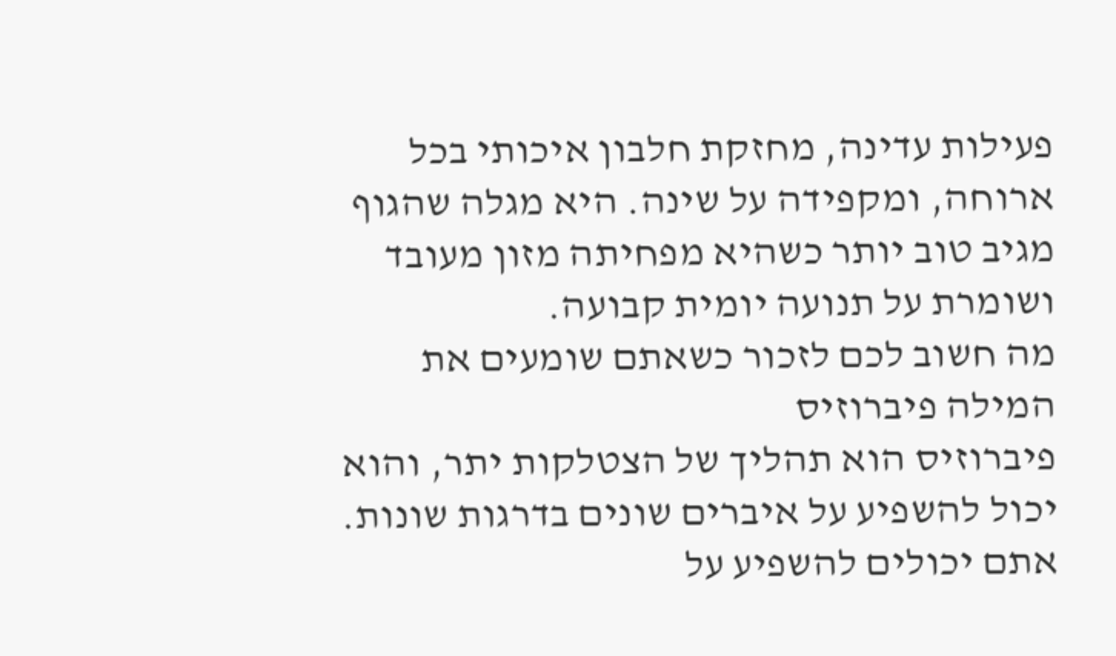פעילות עדינה, מחזקת חלבון איכותי בכל ארוחה, ומקפידה על שינה. היא מגלה שהגוף מגיב טוב יותר כשהיא מפחיתה מזון מעובד ושומרת על תנועה יומית קבועה.
מה חשוב לכם לזכור כשאתם שומעים את המילה פיברוזיס
פיברוזיס הוא תהליך של הצטלקות יתר, והוא יכול להשפיע על איברים שונים בדרגות שונות. אתם יכולים להשפיע על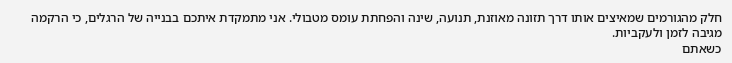חלק מהגורמים שמאיצים אותו דרך תזונה מאוזנת, תנועה, שינה והפחתת עומס מטבולי. אני מתמקדת איתכם בבנייה של הרגלים, כי הרקמה מגיבה לזמן ולעקביות.
כשאתם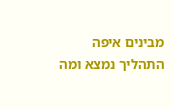מבינים איפה התהליך נמצא ומה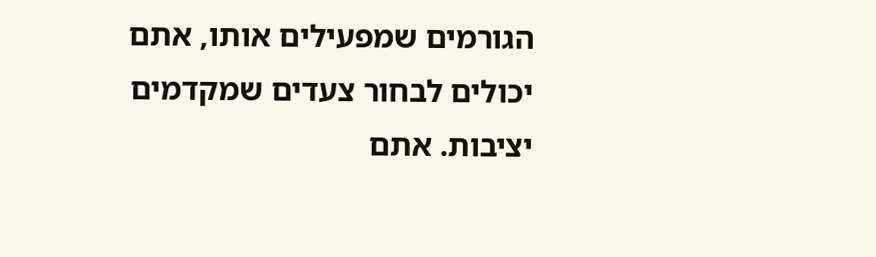הגורמים שמפעילים אותו, אתם יכולים לבחור צעדים שמקדמים יציבות. אתם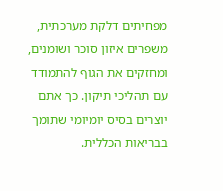מפחיתים דלקת מערכתית, משפרים איזון סוכר ושומנים, ומחזקים את הגוף להתמודד עם תהליכי תיקון. כך אתם יוצרים בסיס יומיומי שתומך בבריאות הכללית.